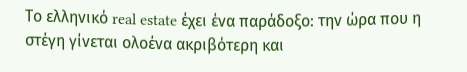Το ελληνικό real estate έχει ένα παράδοξο: την ώρα που η στέγη γίνεται ολοένα ακριβότερη και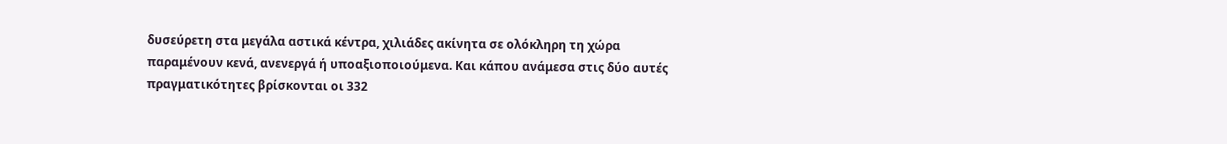δυσεύρετη στα μεγάλα αστικά κέντρα, χιλιάδες ακίνητα σε ολόκληρη τη χώρα παραμένουν κενά, ανενεργά ή υποαξιοποιούμενα. Και κάπου ανάμεσα στις δύο αυτές πραγματικότητες βρίσκονται οι 332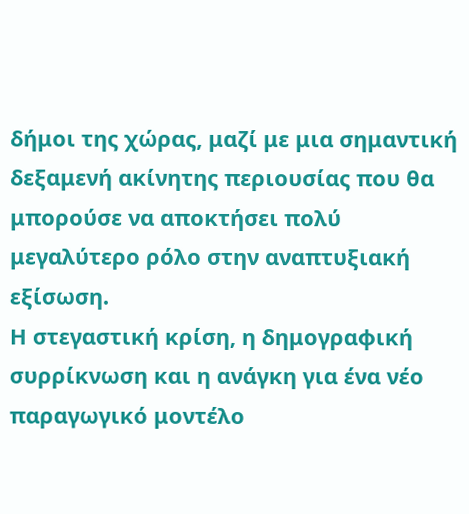δήμοι της χώρας, μαζί με μια σημαντική δεξαμενή ακίνητης περιουσίας που θα μπορούσε να αποκτήσει πολύ μεγαλύτερο ρόλο στην αναπτυξιακή εξίσωση.
Η στεγαστική κρίση, η δημογραφική συρρίκνωση και η ανάγκη για ένα νέο παραγωγικό μοντέλο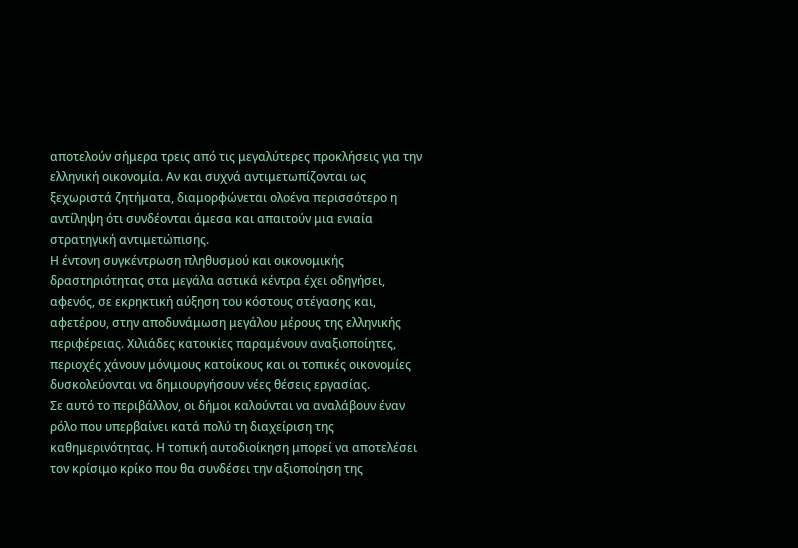αποτελούν σήμερα τρεις από τις μεγαλύτερες προκλήσεις για την ελληνική οικονομία. Αν και συχνά αντιμετωπίζονται ως ξεχωριστά ζητήματα, διαμορφώνεται ολοένα περισσότερο η αντίληψη ότι συνδέονται άμεσα και απαιτούν μια ενιαία στρατηγική αντιμετώπισης.
Η έντονη συγκέντρωση πληθυσμού και οικονομικής δραστηριότητας στα μεγάλα αστικά κέντρα έχει οδηγήσει, αφενός, σε εκρηκτική αύξηση του κόστους στέγασης και, αφετέρου, στην αποδυνάμωση μεγάλου μέρους της ελληνικής περιφέρειας. Χιλιάδες κατοικίες παραμένουν αναξιοποίητες, περιοχές χάνουν μόνιμους κατοίκους και οι τοπικές οικονομίες δυσκολεύονται να δημιουργήσουν νέες θέσεις εργασίας.
Σε αυτό το περιβάλλον, οι δήμοι καλούνται να αναλάβουν έναν ρόλο που υπερβαίνει κατά πολύ τη διαχείριση της καθημερινότητας. Η τοπική αυτοδιοίκηση μπορεί να αποτελέσει τον κρίσιμο κρίκο που θα συνδέσει την αξιοποίηση της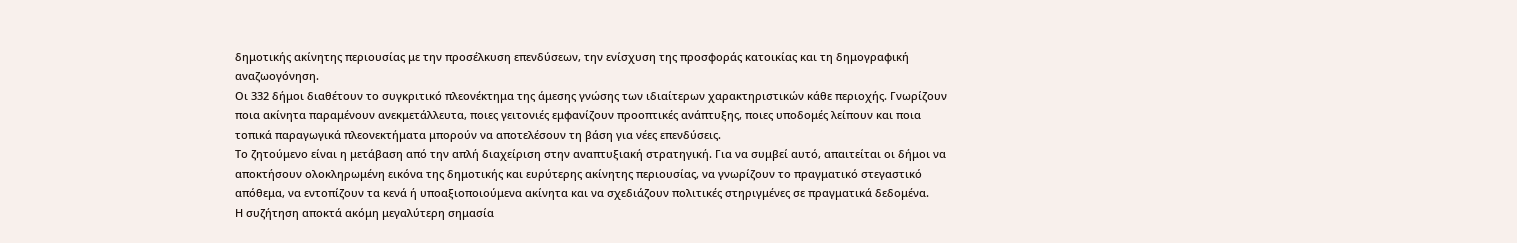δημοτικής ακίνητης περιουσίας με την προσέλκυση επενδύσεων, την ενίσχυση της προσφοράς κατοικίας και τη δημογραφική αναζωογόνηση.
Οι 332 δήμοι διαθέτουν το συγκριτικό πλεονέκτημα της άμεσης γνώσης των ιδιαίτερων χαρακτηριστικών κάθε περιοχής. Γνωρίζουν ποια ακίνητα παραμένουν ανεκμετάλλευτα, ποιες γειτονιές εμφανίζουν προοπτικές ανάπτυξης, ποιες υποδομές λείπουν και ποια τοπικά παραγωγικά πλεονεκτήματα μπορούν να αποτελέσουν τη βάση για νέες επενδύσεις.
Το ζητούμενο είναι η μετάβαση από την απλή διαχείριση στην αναπτυξιακή στρατηγική. Για να συμβεί αυτό, απαιτείται οι δήμοι να αποκτήσουν ολοκληρωμένη εικόνα της δημοτικής και ευρύτερης ακίνητης περιουσίας, να γνωρίζουν το πραγματικό στεγαστικό απόθεμα, να εντοπίζουν τα κενά ή υποαξιοποιούμενα ακίνητα και να σχεδιάζουν πολιτικές στηριγμένες σε πραγματικά δεδομένα.
Η συζήτηση αποκτά ακόμη μεγαλύτερη σημασία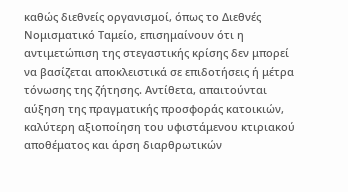καθώς διεθνείς οργανισμοί, όπως το Διεθνές Νομισματικό Ταμείο, επισημαίνουν ότι η αντιμετώπιση της στεγαστικής κρίσης δεν μπορεί να βασίζεται αποκλειστικά σε επιδοτήσεις ή μέτρα τόνωσης της ζήτησης. Αντίθετα, απαιτούνται αύξηση της πραγματικής προσφοράς κατοικιών, καλύτερη αξιοποίηση του υφιστάμενου κτιριακού αποθέματος και άρση διαρθρωτικών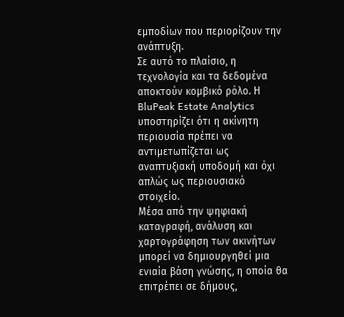εμποδίων που περιορίζουν την ανάπτυξη.
Σε αυτό το πλαίσιο, η τεχνολογία και τα δεδομένα αποκτούν κομβικό ρόλο. Η BluPeak Estate Analytics υποστηρίζει ότι η ακίνητη περιουσία πρέπει να αντιμετωπίζεται ως αναπτυξιακή υποδομή και όχι απλώς ως περιουσιακό στοιχείο.
Μέσα από την ψηφιακή καταγραφή, ανάλυση και χαρτογράφηση των ακινήτων μπορεί να δημιουργηθεί μια ενιαία βάση γνώσης, η οποία θα επιτρέπει σε δήμους,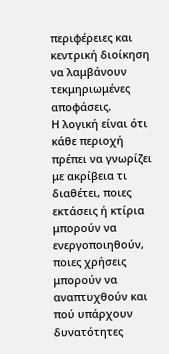περιφέρειες και κεντρική διοίκηση να λαμβάνουν τεκμηριωμένες αποφάσεις.
Η λογική είναι ότι κάθε περιοχή πρέπει να γνωρίζει με ακρίβεια τι διαθέτει, ποιες εκτάσεις ή κτίρια μπορούν να ενεργοποιηθούν, ποιες χρήσεις μπορούν να αναπτυχθούν και πού υπάρχουν δυνατότητες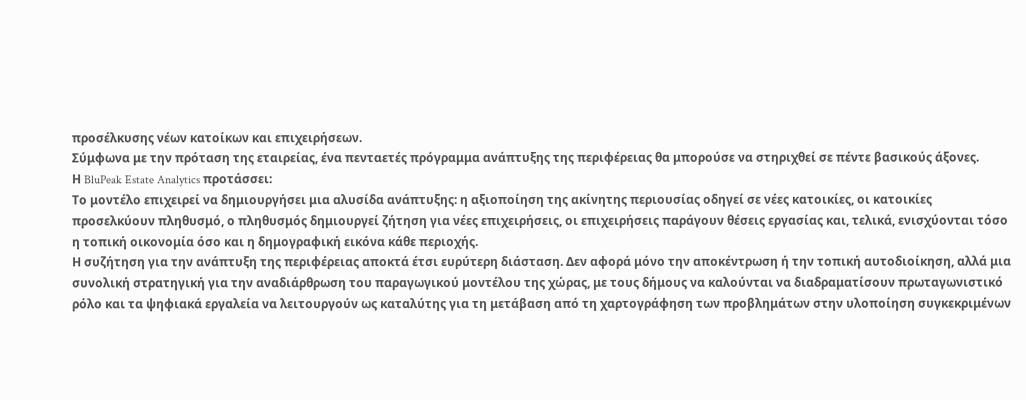προσέλκυσης νέων κατοίκων και επιχειρήσεων.
Σύμφωνα με την πρόταση της εταιρείας, ένα πενταετές πρόγραμμα ανάπτυξης της περιφέρειας θα μπορούσε να στηριχθεί σε πέντε βασικούς άξονες.
Η BluPeak Estate Analytics προτάσσει:
Το μοντέλο επιχειρεί να δημιουργήσει μια αλυσίδα ανάπτυξης: η αξιοποίηση της ακίνητης περιουσίας οδηγεί σε νέες κατοικίες, οι κατοικίες προσελκύουν πληθυσμό, ο πληθυσμός δημιουργεί ζήτηση για νέες επιχειρήσεις, οι επιχειρήσεις παράγουν θέσεις εργασίας και, τελικά, ενισχύονται τόσο η τοπική οικονομία όσο και η δημογραφική εικόνα κάθε περιοχής.
Η συζήτηση για την ανάπτυξη της περιφέρειας αποκτά έτσι ευρύτερη διάσταση. Δεν αφορά μόνο την αποκέντρωση ή την τοπική αυτοδιοίκηση, αλλά μια συνολική στρατηγική για την αναδιάρθρωση του παραγωγικού μοντέλου της χώρας, με τους δήμους να καλούνται να διαδραματίσουν πρωταγωνιστικό ρόλο και τα ψηφιακά εργαλεία να λειτουργούν ως καταλύτης για τη μετάβαση από τη χαρτογράφηση των προβλημάτων στην υλοποίηση συγκεκριμένων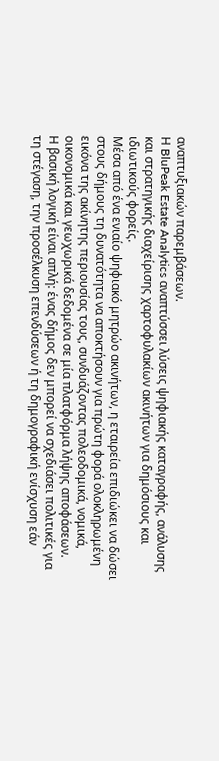αναπτυξιακών παρεμβάσεων.
Η BluPeak Estate Analytics αναπτύσσει λύσεις ψηφιακής καταγραφής, ανάλυσης και στρατηγικής διαχείρισης χαρτοφυλακίων ακινήτων για δημόσιους και ιδιωτικούς φορείς.
Μέσα από ένα ενιαίο ψηφιακό μητρώο ακινήτων, η εταιρεία επιδιώκει να δώσει στους δήμους τη δυνατότητα να αποκτήσουν για πρώτη φορά ολοκληρωμένη εικόνα της ακίνητης περιουσίας τους, συνδυάζοντας πολεοδομικά, νομικά, οικονομικά και γεωχωρικά δεδομένα σε μία πλατφόρμα λήψης αποφάσεων.
Η βασική λογική είναι απλή: ένας δήμος δεν μπορεί να σχεδιάσει πολιτικές για τη στέγαση, την προσέλκυση επενδύσεων ή τη δημογραφική ενίσχυση εάν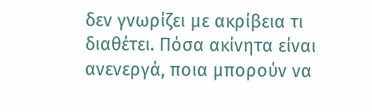δεν γνωρίζει με ακρίβεια τι διαθέτει. Πόσα ακίνητα είναι ανενεργά, ποια μπορούν να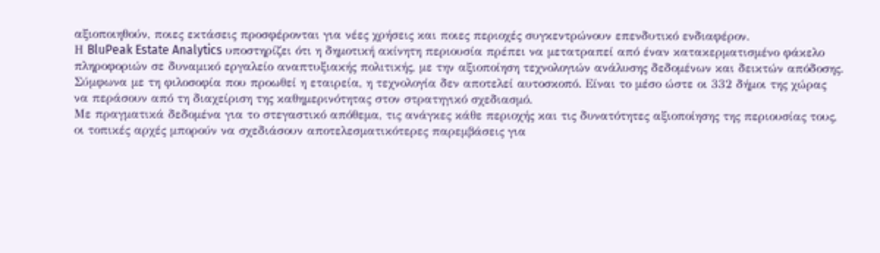αξιοποιηθούν, ποιες εκτάσεις προσφέρονται για νέες χρήσεις και ποιες περιοχές συγκεντρώνουν επενδυτικό ενδιαφέρον.
Η BluPeak Estate Analytics υποστηρίζει ότι η δημοτική ακίνητη περιουσία πρέπει να μετατραπεί από έναν κατακερματισμένο φάκελο πληροφοριών σε δυναμικό εργαλείο αναπτυξιακής πολιτικής, με την αξιοποίηση τεχνολογιών ανάλυσης δεδομένων και δεικτών απόδοσης.
Σύμφωνα με τη φιλοσοφία που προωθεί η εταιρεία, η τεχνολογία δεν αποτελεί αυτοσκοπό. Είναι το μέσο ώστε οι 332 δήμοι της χώρας να περάσουν από τη διαχείριση της καθημερινότητας στον στρατηγικό σχεδιασμό.
Με πραγματικά δεδομένα για το στεγαστικό απόθεμα, τις ανάγκες κάθε περιοχής και τις δυνατότητες αξιοποίησης της περιουσίας τους, οι τοπικές αρχές μπορούν να σχεδιάσουν αποτελεσματικότερες παρεμβάσεις για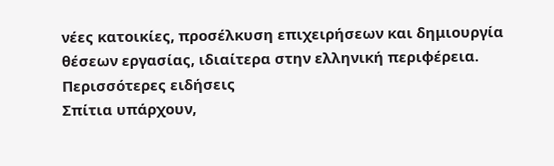νέες κατοικίες, προσέλκυση επιχειρήσεων και δημιουργία θέσεων εργασίας, ιδιαίτερα στην ελληνική περιφέρεια.
Περισσότερες ειδήσεις
Σπίτια υπάρχουν,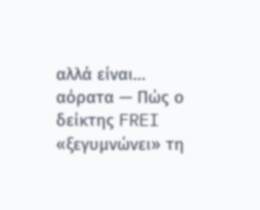αλλά είναι… αόρατα — Πώς ο δείκτης FREI «ξεγυμνώνει» τη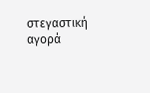στεγαστική αγορά